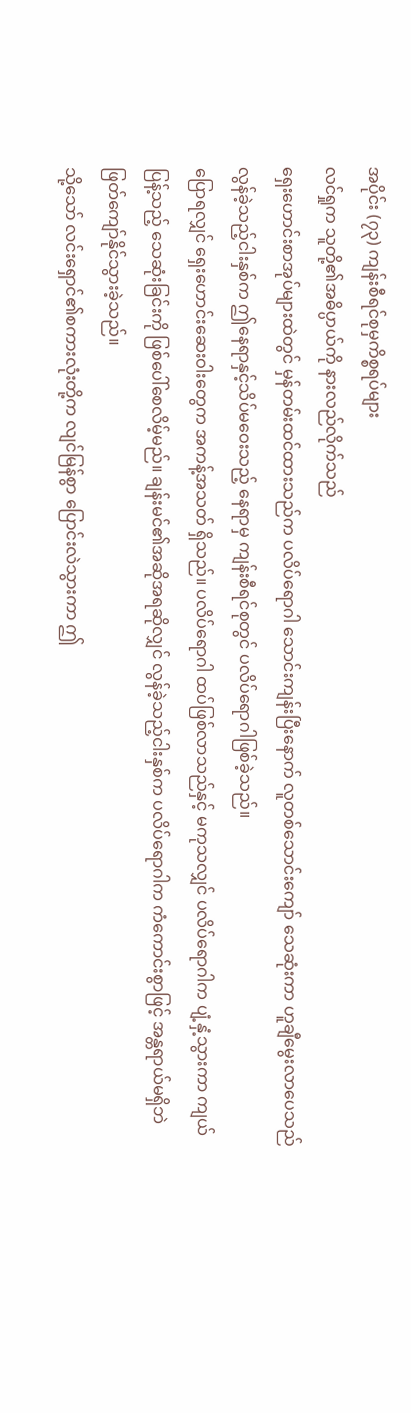အပိုင်း (၇၃) ကျန်းစီရင်စုမှကိစ္စရပ်များ
လင်ရှုက သူတို့၏အဓိပ္ပာယ်ကို နားလည်လိုက်သည်
ရှေးဟောင်းစာအုပ်များထဲတွင် မှန်တမ်းထင်ထားသည်က ပလိပ်ရောဂါ သောင်းကျန်းပြီးနောက် လူတစ်သောင်းကျော် သေဆုံးကာ ဟူချီမွေးလာပေသည်
လွန်ခဲ့သည့်ငါးနှစ်က ဤနေရာနှင့်သိပ်မဝေးသည့် နေရာမှ ကျန်းစီရင်စုတွင် ပလိပ်ရောဂါဖြစ်ခဲ့သည်။
ပြောရလျှင် ရှေးဟောင်းဆေးဝါးတွေက အကန့်အသတ် ရှိသည်။ ပလိပ်ရောဂါ ထပ်ဖြစ်လာသည်နှင့် မကုသလျှင် ပလိပ်ရောဂါက ပျံ့နှံ့သွားကာ ကျယ်ပြန့်သည့် သေဆုံးခြင်းကို ဖြစ်ပေါ်စေလိမ့်မည်။ ချန်းမင်၏အဆိုအရဆိုလျှင် လွန်ခဲ့သည့်ငါးနှစ်က ပလိပ်ရောဂါက ကံကောင်းစွာဖြင့် အန္တရာယ်မရှိဘဲ ဖြတ်ကျော်နိုင်သွားခဲ့သည်။
သို့သော် လင်းရှောင်၏စကားလုံးတို့က လျင်မြန်စွာ ပြောင်းလဲသွားကာ ဤ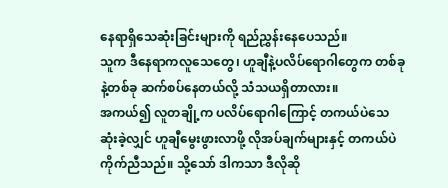နေရာရှိသေဆုံးခြင်းများကို ရည်ညွှန်းနေပေသည်။
သူက ဒီနေရာကလူသေတွေ၊ ဟူချီနဲ့ပလိပ်ရောဂါတွေက တစ်ခုနဲ့တစ်ခု ဆက်စပ်နေတယ်လို့ သံသယရှိတာလား။
အကယ်၍ လူတချို့က ပလိပ်ရောဂါကြောင့် တကယ်ပဲသေဆုံးခဲ့လျှင် ဟူချီမွေးဖွားလာဖို့ လိုအပ်ချက်များနှင့် တကယ်ပဲကိုက်ညီသည်။ သို့သော် ဒါကသာ ဒီလိုဆို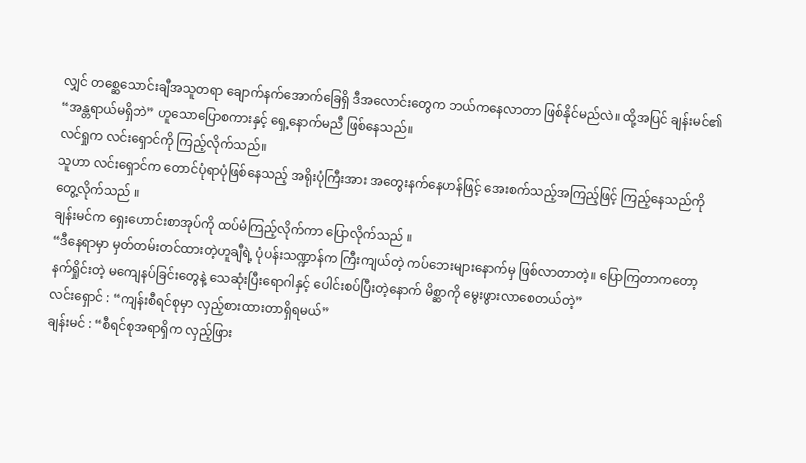လျှင် တစ္ဆေသောင်းချီအသူတရာ ချောက်နက်အောက်ခြေရှိ ဒီအလောင်းတွေက ဘယ်ကနေလာတာ ဖြစ်နိုင်မည်လဲ။ ထို့အပြင် ချန်းမင်၏ “အန္တရာယ်မရှိဘဲ” ဟူသောပြောစကားနှင့် ရှေ့နောက်မညီ ဖြစ်နေသည်။
လင်ရှုက လင်းရှောင်ကို ကြည့်လိုက်သည်။
သူဟာ လင်းရှောင်က တောင်ပုံရာပုံဖြစ်နေသည့် အရိုးပုံကြီးအား အတွေးနက်နေဟန်ဖြင့် အေးစက်သည့်အကြည့်ဖြင့် ကြည့်နေသည်ကို တွေ့လိုက်သည် ။
ချန်းမင်က ရှေးဟောင်းစာအုပ်ကို ထပ်မံကြည့်လိုက်ကာ ပြောလိုက်သည် ။
“ဒီနေရာမှာ မှတ်တမ်းတင်ထားတဲ့ဟူချီရဲ့ ပုံပန်းသဏ္ဍာန်က ကြီးကျယ်တဲ့ ကပ်ဘေးများနောက်မှ ဖြစ်လာတာတဲ့။ ပြောကြတာကတော့ နက်ရှိုင်းတဲ့ မကျေနပ်ခြင်းတွေနဲ့ သေဆုံးပြီးရောဂါနှင့် ပေါင်းစပ်ပြီးတဲ့နောက် မိစ္ဆာကို မွေးဖွားလာစေတယ်တဲ့”
လင်းရှောင် : “ကျန်းစီရင်စုမှာ လှည့်စားထားတာရှိရမယ်”
ချန်းမင် : “စီရင်စုအရာရှိက လှည့်ဖြား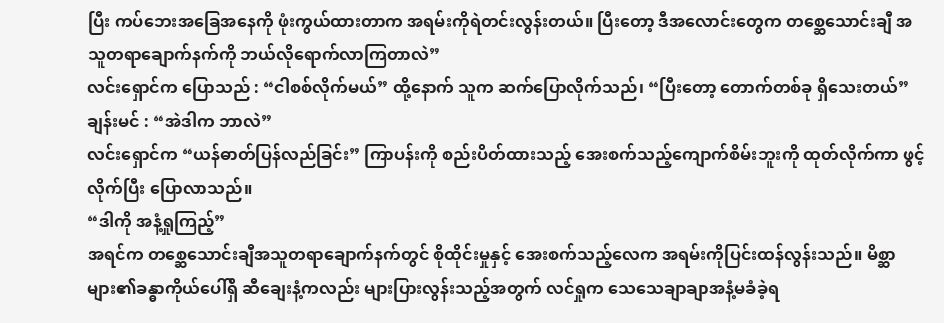ပြီး ကပ်ဘေးအခြေအနေကို ဖုံးကွယ်ထားတာက အရမ်းကိုရဲတင်းလွန်းတယ်။ ပြီးတော့ ဒီအလောင်းတွေက တစ္ဆေသောင်းချီ အသူတရာချောက်နက်ကို ဘယ်လိုရောက်လာကြတာလဲ”
လင်းရှောင်က ပြောသည် : “ငါစစ်လိုက်မယ်” ထို့နောက် သူက ဆက်ပြောလိုက်သည်၊ “ပြီးတော့ တောက်တစ်ခု ရှိသေးတယ်”
ချန်းမင် : “အဲဒါက ဘာလဲ”
လင်းရှောင်က “ယန်ဓာတ်ပြန်လည်ခြင်း” ကြာပန်းကို စည်းပိတ်ထားသည့် အေးစက်သည့်ကျောက်စိမ်းဘူးကို ထုတ်လိုက်ကာ ဖွင့်လိုက်ပြီး ပြောလာသည်။
“ဒါကို အနံ့ရှုကြည့်”
အရင်က တစ္ဆေသောင်းချီအသူတရာချောက်နက်တွင် စိုထိုင်းမှုနှင့် အေးစက်သည့်လေက အရမ်းကိုပြင်းထန်လွန်းသည်။ မိစ္ဆာများ၏ခန္ဓာကိုယ်ပေါ်ရှိ ဆီချေးနံ့ကလည်း များပြားလွန်းသည့်အတွက် လင်ရှုက သေသေချာချာအနံ့မခံခဲ့ရ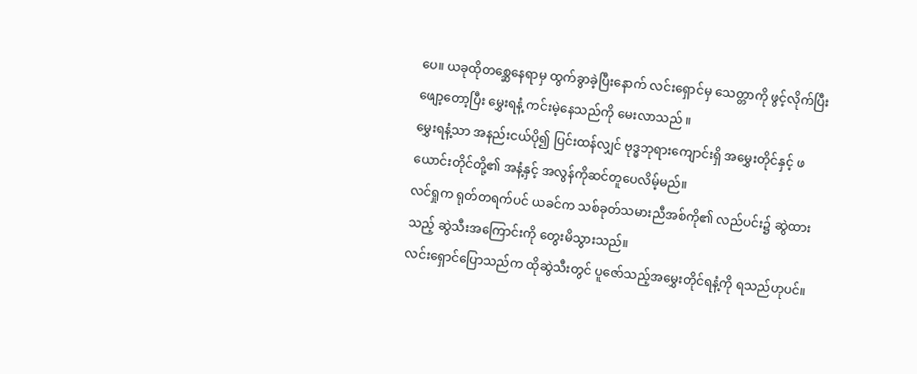ပေ။ ယခုထိုတစ္ဆေနေရာမှ ထွက်ခွာခဲ့ပြီးနောက် လင်းရှောင်မှ သေတ္တာကို ဖွင့်လိုက်ပြီး ဖျော့တော့ပြီး မွှေးရနံ့ ကင်းမဲ့နေသည်ကို မေးလာသည် ။
မွှေးရနံ့သာ အနည်းငယ်ပို၍ ပြင်းထန်လျှင် ဗုဒ္ဓဘုရားကျောင်းရှိ အမွှေးတိုင်နှင့် ဖယောင်းတိုင်တို့၏ အနံ့နှင့် အလွန်ကိုဆင်တူပေလိမ့်မည်။
လင်ရှုက ရုတ်တရက်ပင် ယခင်က သစ်ခုတ်သမားညီအစ်ကို၏ လည်ပင်း၌ ဆွဲထားသည့် ဆွဲသီးအကြောင်းကို တွေးမိသွားသည်။
လင်းရှောင်ပြောသည်က ထိုဆွဲသီးတွင် ပူဇော်သည့်အမွှေးတိုင်ရနံ့ကို ရသည်ဟုပင်။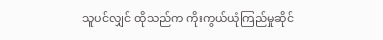သူပင်လျှင် ထိုသည်က ကိုးကွယ်ယုံကြည်မှုဆိုင်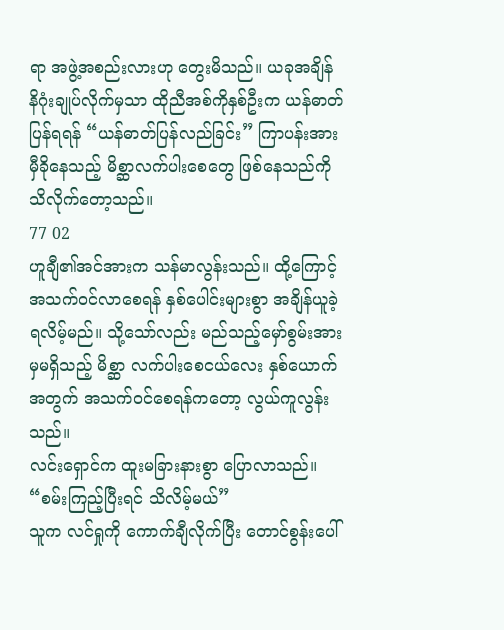ရာ အဖွဲ့အစည်းလားဟု တွေးမိသည်။ ယခုအချိန် နိဂုံးချုပ်လိုက်မှသာ ထိုညီအစ်ကိုနှစ်ဦးက ယန်ဓာတ်ပြန်ရရန် “ယန်ဓာတ်ပြန်လည်ခြင်း” ကြာပန်းအား မှီခိုနေသည့် မိစ္ဆာလက်ပါးစေတွေ ဖြစ်နေသည်ကို သိလိုက်တော့သည်။
77 02
ဟူချီ၏အင်အားက သန်မာလွန်းသည်။ ထို့ကြောင့် အသက်ဝင်လာစေရန် နှစ်ပေါင်းများစွာ အချိန်ယူခဲ့ရလိမ့်မည်။ သို့သော်လည်း မည်သည့်မှော်စွမ်းအားမှမရှိသည့် မိစ္ဆာ လက်ပါးစေငယ်လေး နှစ်ယောက်အတွက် အသက်ဝင်စေရန်ကတော့ လွယ်ကူလွန်းသည်။
လင်းရှောင်က ထူးမခြားနားစွာ ပြောလာသည်။
“စမ်းကြည့်ပြီးရင် သိလိမ့်မယ်”
သူက လင်ရှုကို ကောက်ချီလိုက်ပြီး တောင်စွန်းပေါ်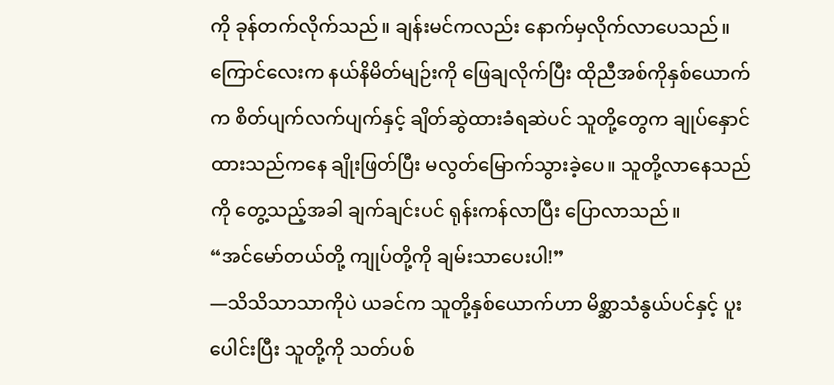ကို ခုန်တက်လိုက်သည်။ ချန်းမင်ကလည်း နောက်မှလိုက်လာပေသည်။
ကြောင်လေးက နယ်နိမိတ်မျဉ်းကို ဖြေချလိုက်ပြီး ထိုညီအစ်ကိုနှစ်ယောက်က စိတ်ပျက်လက်ပျက်နှင့် ချိတ်ဆွဲထားခံရဆဲပင် သူတို့တွေက ချုပ်နှောင်ထားသည်ကနေ ချိုးဖြတ်ပြီး မလွတ်မြောက်သွားခဲ့ပေ။ သူတို့လာနေသည်ကို တွေ့သည့်အခါ ချက်ချင်းပင် ရုန်းကန်လာပြီး ပြောလာသည်။
“အင်မော်တယ်တို့ ကျုပ်တို့ကို ချမ်းသာပေးပါ!”
—သိသိသာသာကိုပဲ ယခင်က သူတို့နှစ်ယောက်ဟာ မိစ္ဆာသံနွယ်ပင်နှင့် ပူးပေါင်းပြီး သူတို့ကို သတ်ပစ်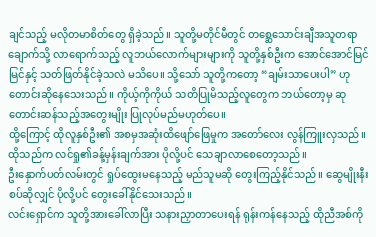ချင်သည့် မလိုတမာစိတ်တွေ ရှိခဲ့သည်။ သူတို့မတိုင်မီတွင် တစ္ဆေသောင်းချီအသူတရာချောက်သို့ လာရောက်သည့် လူဘယ်လောက်များများကို သူတို့နှစ်ဦးက အောင်အောင်မြင်မြင်နှင့် သတ်ဖြတ်နိုင်ခဲ့သလဲ မသိပေ။ သို့သော် သူတို့ကတော့ “ချမ်းသာပေးပါ” ဟု တောင်းဆိုနေသေးသည်။ ကိုယ့်ကိုကိုယ် သတိပြုမိသည့်လူတွေက ဘယ်တော့မှ ဆုတောင်းဆန်သည့်အတွေးမျိုး ပြုလုပ်မည်မဟုတ်ပေ။
ထို့ကြောင့် ထိုလူနှစ်ဦး၏ အစမှအဆုံးထိဖျော်ဖြေမှုက အတော်လေး လွန်ကြူးလှသည်။ ထိုသည်က လင်ရှု၏ခန့်မှန်းချက်အား ပိုလို့ပင် သေချာလာစေတော့သည်။
ဦးနှောက်ပတ်လမ်းတွင် ရှုပ်ထွေးမနေသည့် မည်သူမဆို တွေးကြည့်နိုင်သည်။ ဆွေမျိုးနီးစပ်ဆိုလျှင် ပိုလို့ပင် တွေးခေါ်နိုင်သေးသည်။
လင်းရှောင်က သူတို့အားခေါ်လာပြီး သနားညှာတာပေးရန် ရုန်းကန်နေသည့် ထိုညီအစ်ကို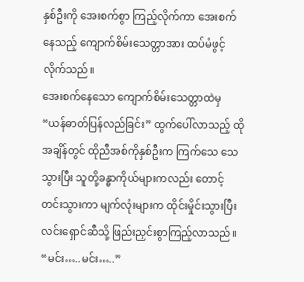နှစ်ဦးကို အေးစက်စွာ ကြည့်လိုက်ကာ အေးစက်နေသည့် ကျောက်စိမ်းသေတ္တာအား ထပ်မံဖွင့်လိုက်သည်။
အေးစက်နေသော ကျောက်စိမ်းသေတ္တာထဲမှ “ယန်ဓာတ်ပြန်လည်ခြင်း” ထွက်ပေါ်လာသည့် ထိုအချိန်တွင် ထိုညီအစ်ကိုနှစ်ဦးက ကြက်သေ သေသွားပြီး သူတို့ခန္ဓာကိုယ်များကလည်း တောင့်တင်းသွားကာ မျက်လုံးများက ထိုင်းမှိုင်းသွားပြီး လင်းရှောင်ဆီသို့ ဖြည်းညှင်းစွာကြည့်လာသည်။
“မင်း…..မင်း…..”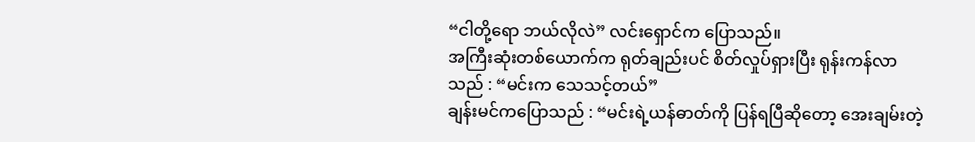“ငါတို့ရော ဘယ်လိုလဲ” လင်းရှောင်က ပြောသည်။
အကြီးဆုံးတစ်ယောက်က ရုတ်ချည်းပင် စိတ်လှုပ်ရှားပြီး ရုန်းကန်လာသည် : “မင်းက သေသင့်တယ်”
ချန်းမင်ကပြောသည် : “မင်းရဲ့ယန်ဓာတ်ကို ပြန်ရပြီဆိုတော့ အေးချမ်းတဲ့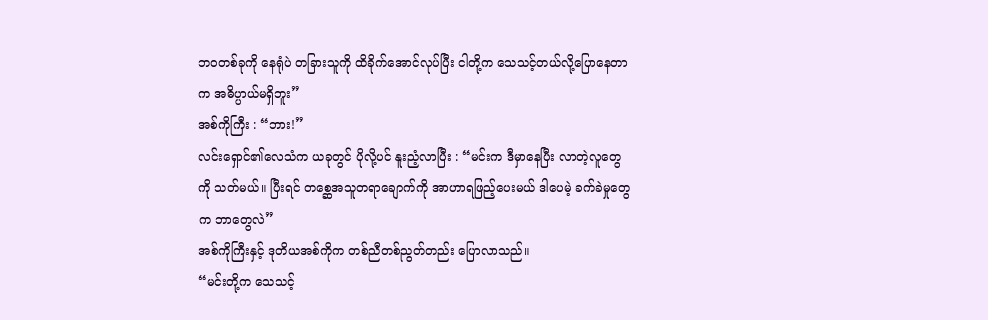ဘဝတစ်ခုကို နေရုံပဲ တခြားသူကို ထိခိုက်အောင်လုပ်ပြီး ငါတို့က သေသင့်တယ်လို့ပြောနေတာက အဓိပ္ပာယ်မရှိဘူး”
အစ်ကိုကြီး : “ဘား!”
လင်းရှောင်၏လေသံက ယခုတွင် ပိုလို့ပင် နူးညံ့လာပြီး : “မင်းက ဒီမှာနေပြီး လာတဲ့လူတွေကို သတ်မယ်။ ပြီးရင် တစ္ဆေအသူတရာချောက်ကို အာဟာရဖြည့်ပေးမယ် ဒါပေမဲ့ ခက်ခဲမှုတွေက ဘာတွေလဲ”
အစ်ကိုကြီးနှင့် ဒုတိယအစ်ကိုက တစ်ညီတစ်ညွတ်တည်း ပြောလာသည်။
“မင်းတို့က သေသင့်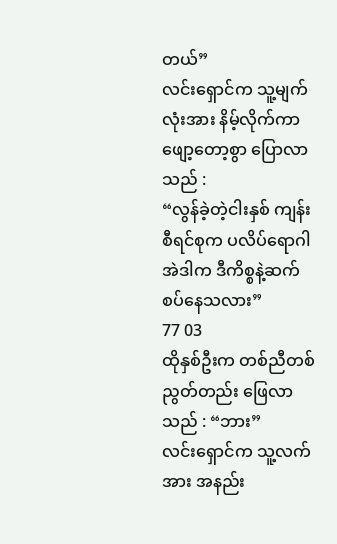တယ်”
လင်းရှောင်က သူ့မျက်လုံးအား နိမ့်လိုက်ကာ ဖျော့တော့စွာ ပြောလာသည် :
“လွန်ခဲ့တဲ့ငါးနှစ် ကျန်းစီရင်စုက ပလိပ်ရောဂါ အဲဒါက ဒီကိစ္စနဲ့ဆက်စပ်နေသလား”
77 03
ထိုနှစ်ဦးက တစ်ညီတစ်ညွတ်တည်း ဖြေလာသည် : “ဘား”
လင်းရှောင်က သူ့လက်အား အနည်း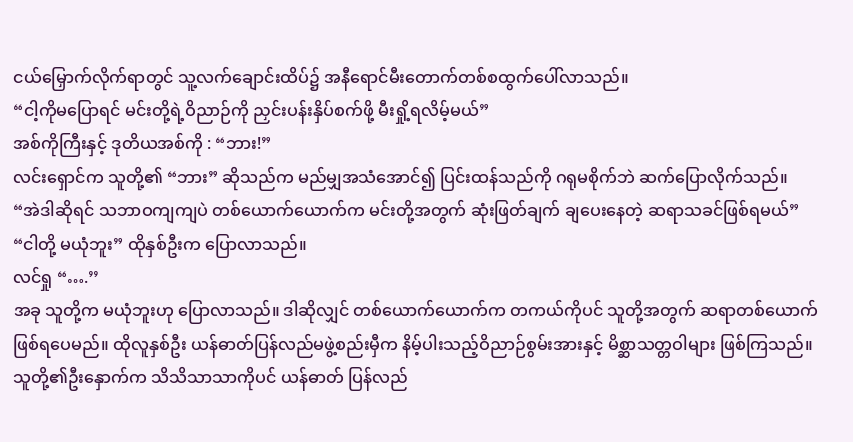ငယ်မြှောက်လိုက်ရာတွင် သူ့လက်ချောင်းထိပ်၌ အနီရောင်မီးတောက်တစ်စထွက်ပေါ်လာသည်။
“ငါ့ကိုမပြောရင် မင်းတို့ရဲ့ဝိညာဉ်ကို ညှင်းပန်းနှိပ်စက်ဖို့ မီးရှို့ရလိမ့်မယ်”
အစ်ကိုကြီးနှင့် ဒုတိယအစ်ကို : “ဘား!”
လင်းရှောင်က သူတို့၏ “ဘား” ဆိုသည်က မည်မျှအသံအောင်၍ ပြင်းထန်သည်ကို ဂရုမစိုက်ဘဲ ဆက်ပြောလိုက်သည်။
“အဲဒါဆိုရင် သဘာဝကျကျပဲ တစ်ယောက်ယောက်က မင်းတို့အတွက် ဆုံးဖြတ်ချက် ချပေးနေတဲ့ ဆရာသခင်ဖြစ်ရမယ်”
“ငါတို့ မယုံဘူး” ထိုနှစ်ဦးက ပြောလာသည်။
လင်ရှု “….’’
အခု သူတို့က မယုံဘူးဟု ပြောလာသည်။ ဒါဆိုလျှင် တစ်ယောက်ယောက်က တကယ်ကိုပင် သူတို့အတွက် ဆရာတစ်ယောက် ဖြစ်ရပေမည်။ ထိုလူနှစ်ဦး ယန်ဓာတ်ပြန်လည်မဖွဲ့စည်းမှီက နိမ့်ပါးသည့်ဝိညာဉ်စွမ်းအားနှင့် မိစ္ဆာသတ္တဝါများ ဖြစ်ကြသည်။ သူတို့၏ဦးနှောက်က သိသိသာသာကိုပင် ယန်ဓာတ် ပြန်လည်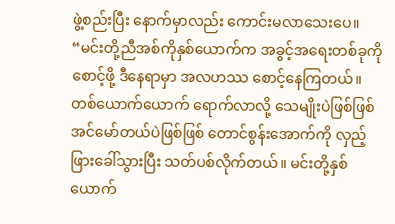ဖွဲ့စည်းပြီး နောက်မှာလည်း ကောင်းမလာသေးပေ။
“မင်းတို့ညီအစ်ကိုနှစ်ယောက်က အခွင့်အရေးတစ်ခုကို စောင့်ဖို့ ဒီနေရာမှာ အလဟဿ စောင့်နေကြတယ်။ တစ်ယောက်ယောက် ရောက်လာလို့ သေမျိုးပဲဖြစ်ဖြစ် အင်မော်တယ်ပဲဖြစ်ဖြစ် တောင်စွန်းအောက်ကို လှည့်ဖြားခေါ်သွားပြီး သတ်ပစ်လိုက်တယ်။ မင်းတို့နှစ်ယောက်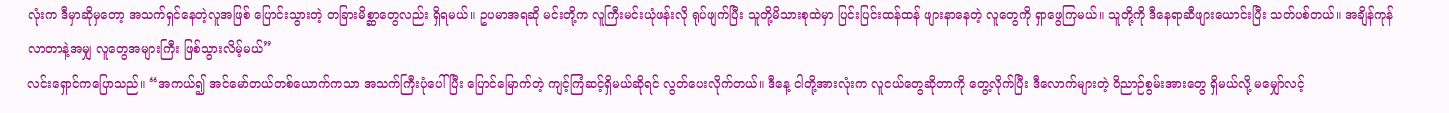လုံးက ဒီမှာဆိုမှတော့ အသက်ရှင်နေတဲ့လူအဖြစ် ပြောင်းသွားတဲ့ တခြားမိစ္ဆာတွေလည်း ရှိရမယ်။ ဥပမာအရဆို မင်းတို့က လူကြီးမင်းယုံဖန်းလို ရုပ်ဖျက်ပြီး သူတို့မိသားစုထဲမှာ ပြင်းပြင်းထန်ထန် ဖျားနာနေတဲ့ လူတွေကို ရှာဖွေကြမယ်။ သူတို့ကို ဒီနေရာဆီဖျားယောင်းပြီး သတ်ပစ်တယ်။ အချိန်ကုန်လာတာနဲ့အမျှ လူတွေအများကြီး ဖြစ်သွားလိမ့်မယ်”
လင်းရှောင်ကပြောသည်။ “အကယ်၍ အင်မော်တယ်တစ်ယောက်ကသာ အသက်ကြီးပုံပေါ်ပြီး ပြောင်မြောက်တဲ့ ကျင့်ကြံဆင့်ရှိမယ်ဆိုရင် လွတ်ပေးလိုက်တယ်။ ဒီနေ့ ငါတို့အားလုံးက လူငယ်တွေဆိုတာကို တွေ့လိုက်ပြီး ဒီလောက်များတဲ့ ဝိညာဉ်စွမ်းအားတွေ ရှိမယ်လို့ မမျှော်လင့်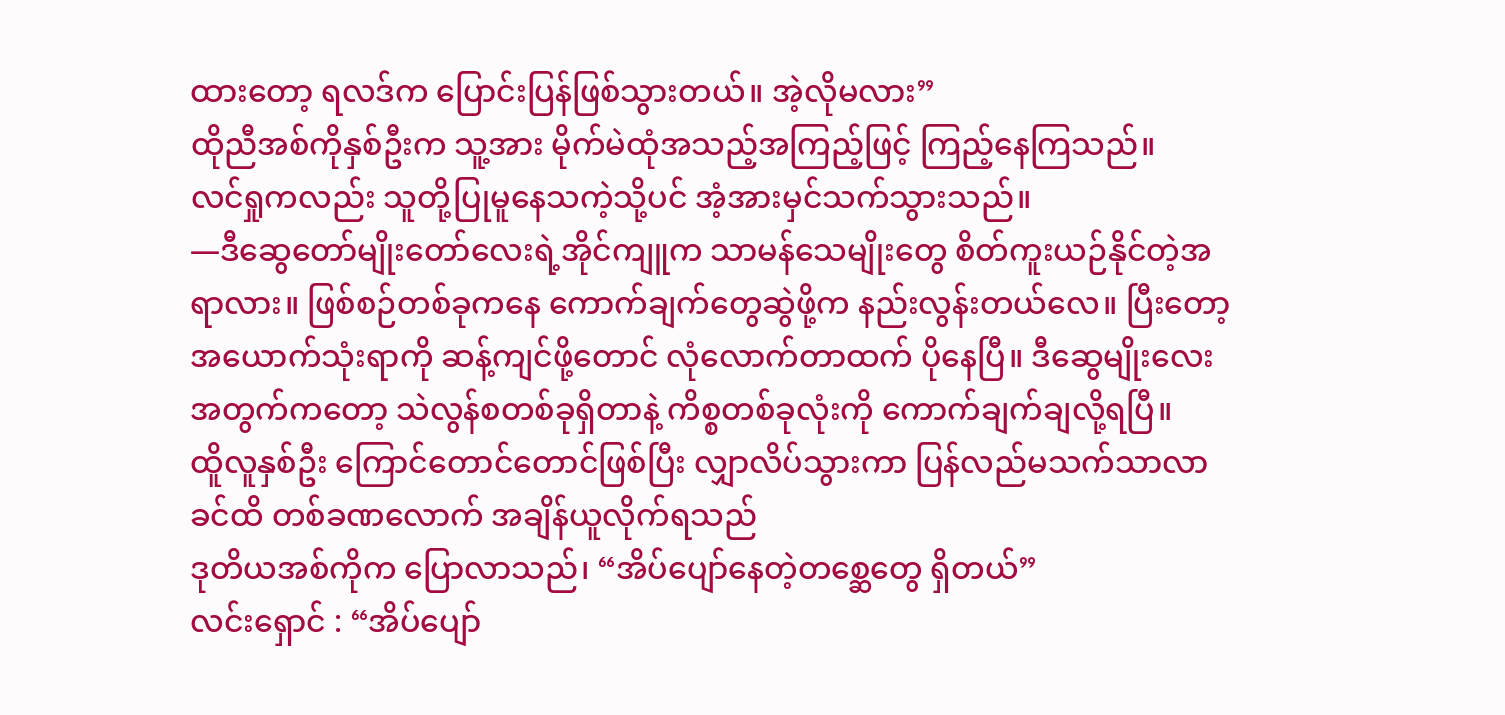ထားတော့ ရလဒ်က ပြောင်းပြန်ဖြစ်သွားတယ်။ အဲ့လိုမလား”
ထိုညီအစ်ကိုနှစ်ဦးက သူ့အား မိုက်မဲထုံအသည့်အကြည့်ဖြင့် ကြည့်နေကြသည်။
လင်ရှုကလည်း သူတို့ပြုမူနေသကဲ့သို့ပင် အံ့အားမှင်သက်သွားသည်။
—ဒီဆွေတော်မျိုးတော်လေးရဲ့အိုင်ကျူက သာမန်သေမျိုးတွေ စိတ်ကူးယဉ်နိုင်တဲ့အရာလား။ ဖြစ်စဉ်တစ်ခုကနေ ကောက်ချက်တွေဆွဲဖို့က နည်းလွန်းတယ်လေ။ ပြီးတော့ အယောက်သုံးရာကို ဆန့်ကျင်ဖို့တောင် လုံလောက်တာထက် ပိုနေပြီ။ ဒီဆွေမျိုးလေးအတွက်ကတော့ သဲလွန်စတစ်ခုရှိတာနဲ့ ကိစ္စတစ်ခုလုံးကို ကောက်ချက်ချလို့ရပြီ။
ထိူလူနှစ်ဦး ကြောင်တောင်တောင်ဖြစ်ပြီး လျှာလိပ်သွားကာ ပြန်လည်မသက်သာလာခင်ထိ တစ်ခဏလောက် အချိန်ယူလိုက်ရသည်
ဒုတိယအစ်ကိုက ပြောလာသည်၊ “အိပ်ပျော်နေတဲ့တစ္ဆေတွေ ရှိတယ်”
လင်းရှောင် : “အိပ်ပျော်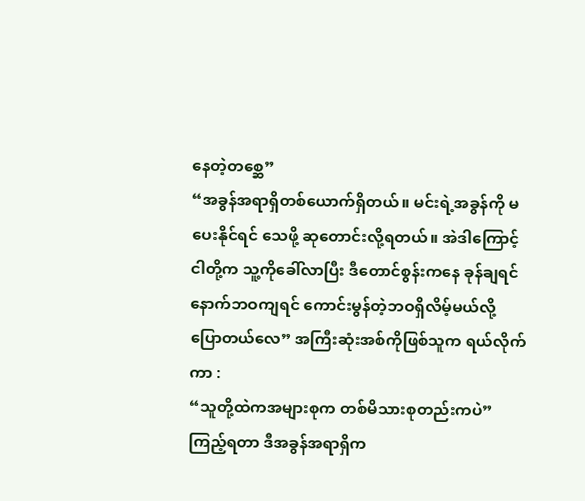နေတဲ့တစ္ဆေ”
“အခွန်အရာရှိတစ်ယောက်ရှိတယ်။ မင်းရဲ့အခွန်ကို မပေးနိုင်ရင် သေဖို့ ဆုတောင်းလို့ရတယ်။ အဲဒါကြောင့် ငါတို့က သူ့ကိုခေါ်လာပြီး ဒီတောင်စွန်းကနေ ခုန်ချရင် နောက်ဘဝကျရင် ကောင်းမွန်တဲ့ဘဝရှိလိမ့်မယ်လို့ ပြောတယ်လေ” အကြီးဆုံးအစ်ကိုဖြစ်သူက ရယ်လိုက်ကာ :
“သူတို့ထဲကအများစုက တစ်မိသားစုတည်းကပဲ”
ကြည့်ရတာ ဒီအခွန်အရာရှိက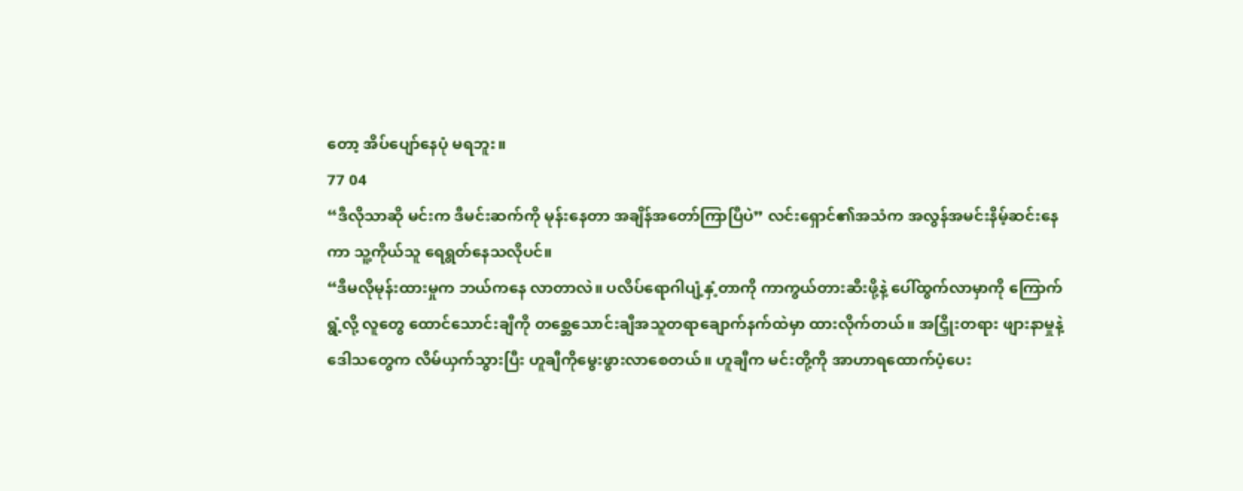တော့ အိပ်ပျော်နေပုံ မရဘူး။
77 04
“ဒီလိုသာဆို မင်းက ဒီမင်းဆက်ကို မုန်းနေတာ အချိန်အတော်ကြာပြီပဲ” လင်းရှောင်၏အသံက အလွန်အမင်းနိမ့်ဆင်းနေကာ သူ့ကိုယ်သူ ရေရွတ်နေသလိုပင်။
“ဒီမလိုမုန်းထားမှုက ဘယ်ကနေ လာတာလဲ။ ပလိပ်ရောဂါပျံ့နှံ့တာကို ကာကွယ်တားဆီးဖို့နဲ့ ပေါ်ထွက်လာမှာကို ကြောက်ရွံ့လို့ လူတွေ ထောင်သောင်းချီကို တစ္ဆေသောင်းချီအသူတရာချောက်နက်ထဲမှာ ထားလိုက်တယ်။ အငြှိုးတရား ဖျားနာမှုနဲ့ ဒေါသတွေက လိမ်ယှက်သွားပြီး ဟူချီကိုမွေးဖွားလာစေတယ်။ ဟူချီက မင်းတို့ကို အာဟာရထောက်ပံ့ပေး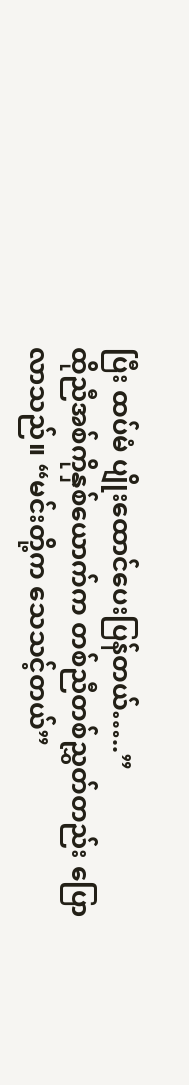ပြီး ထပ်မံ ပျိုးထောင်ပေးပြန်တယ်…..”
ထိုညီအစ်ကိုနှစ်ယောက်က တစ်ညီတစ်ညွှတ်တည်း ပြောလာသည်။ “မင်းတို့က သေသင့်တယ်”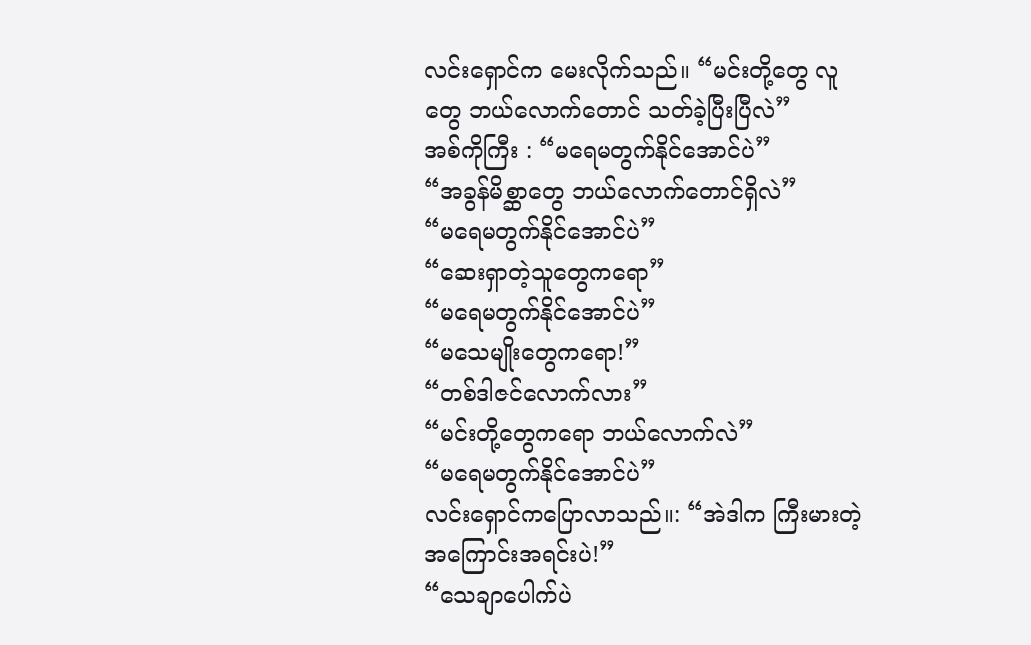လင်းရှောင်က မေးလိုက်သည်။ “မင်းတို့တွေ လူတွေ ဘယ်လောက်တောင် သတ်ခဲ့ပြီးပြီလဲ”
အစ်ကိုကြီး : “မရေမတွက်နိုင်အောင်ပဲ”
“အခွန်မိစ္ဆာတွေ ဘယ်လောက်တောင်ရှိလဲ”
“မရေမတွက်နိုင်အောင်ပဲ”
“ဆေးရှာတဲ့သူတွေကရော”
“မရေမတွက်နိုင်အောင်ပဲ”
“မသေမျိုးတွေကရော!”
“တစ်ဒါဇင်လောက်လား”
“မင်းတို့တွေကရော ဘယ်လောက်လဲ”
“မရေမတွက်နိုင်အောင်ပဲ”
လင်းရှောင်ကပြောလာသည်။: “အဲဒါက ကြီးမားတဲ့ အကြောင်းအရင်းပဲ!”
“သေချာပေါက်ပဲ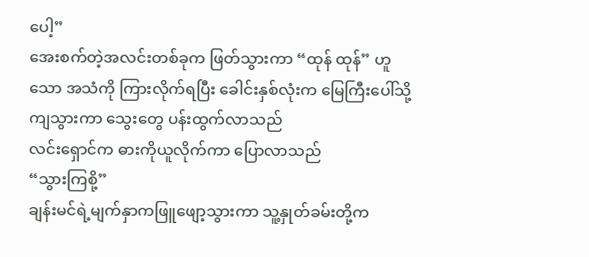ပေါ့”
အေးစက်တဲ့အလင်းတစ်ခုက ဖြတ်သွားကာ “ထုန် ထုန်” ဟူသော အသံကို ကြားလိုက်ရပြီး ခေါင်းနှစ်လုံးက မြေကြီးပေါ်သို့ကျသွားကာ သွေးတွေ ပန်းထွက်လာသည်
လင်းရှောင်က ဓားကိုယူလိုက်ကာ ပြောလာသည်
“သွားကြစို့”
ချန်းမင်ရဲ့မျက်နှာကဖြူဖျော့သွားကာ သူ့နှုတ်ခမ်းတို့က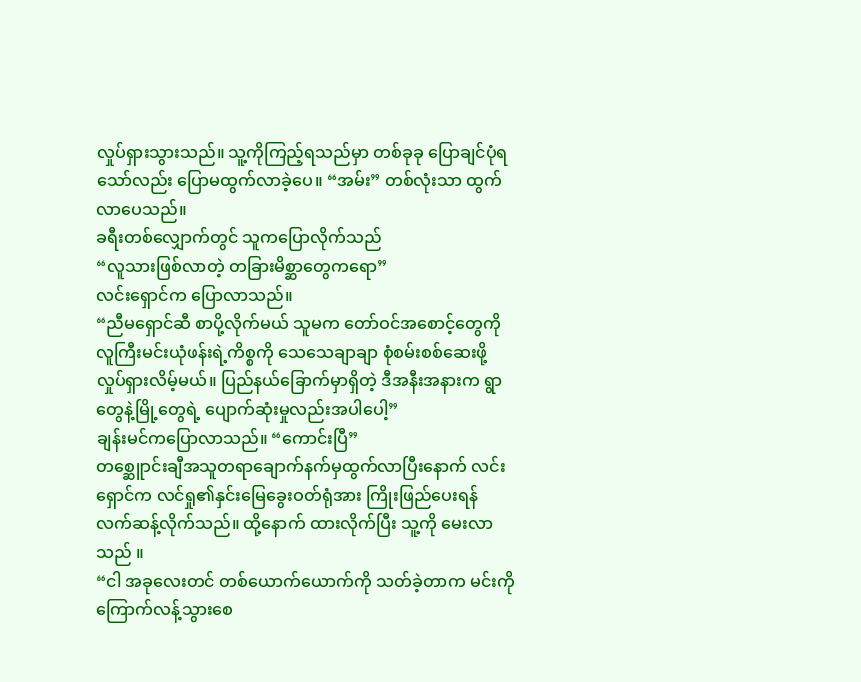လှုပ်ရှားသွားသည်။ သူ့ကိုကြည့်ရသည်မှာ တစ်ခုခု ပြောချင်ပုံရသော်လည်း ပြောမထွက်လာခဲ့ပေ။ “အမ်း” တစ်လုံးသာ ထွက်လာပေသည်။
ခရီးတစ်လျှောက်တွင် သူကပြောလိုက်သည်
“လူသားဖြစ်လာတဲ့ တခြားမိစ္ဆာတွေကရော”
လင်းရှောင်က ပြောလာသည်။
“ညီမရှောင်ဆီ စာပို့လိုက်မယ် သူမက တော်ဝင်အစောင့်တွေကို လူကြီးမင်းယုံဖန်းရဲ့ကိစ္စကို သေသေချာချာ စုံစမ်းစစ်ဆေးဖို့ လှုပ်ရှားလိမ့်မယ်။ ပြည်နယ်ခြောက်မှာရှိတဲ့ ဒီအနီးအနားက ရွာတွေနဲ့မြို့တွေရဲ့ ပျောက်ဆုံးမှုလည်းအပါပေါ့”
ချန်းမင်ကပြောလာသည်။ “ကောင်းပြီ”
တစ္ဆေူာင်းချီအသူတရာချောက်နက်မှထွက်လာပြီးနောက် လင်းရှောင်က လင်ရှု၏နှင်းမြေခွေးဝတ်ရုံအား ကြိုးဖြည်ပေးရန် လက်ဆန့်လိုက်သည်။ ထို့နောက် ထားလိုက်ပြီး သူ့ကို မေးလာသည် ။
“ငါ အခုလေးတင် တစ်ယောက်ယောက်ကို သတ်ခဲ့တာက မင်းကို ကြောက်လန့်သွားစေ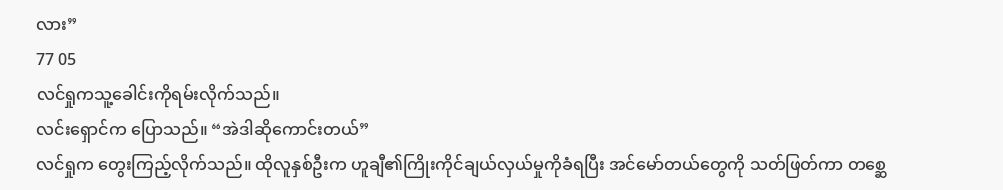လား”
77 05
လင်ရှုကသူ့ခေါင်းကိုရမ်းလိုက်သည်။
လင်းရှောင်က ပြောသည်။ “အဲဒါဆိုကောင်းတယ်”
လင်ရှုက တွေးကြည့်လိုက်သည်။ ထိုလူနှစ်ဦးက ဟူချီ၏ကြိုးကိုင်ချယ်လှယ်မှုကိုခံရပြီး အင်မော်တယ်တွေကို သတ်ဖြတ်ကာ တစ္ဆေ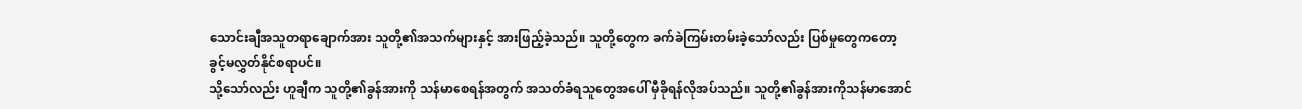သောင်းချီအသူတရာချောက်အား သူတို့၏အသက်များနှင့် အားဖြည့်ခဲ့သည်။ သူတို့တွေက ခက်ခဲကြမ်းတမ်းခဲ့သော်လည်း ပြစ်မှုတွေကတော့ ခွင့်မလွှတ်နိုင်စရာပင်။
သို့သော်လည်း ဟူချီက သူတို့၏ခွန်အားကို သန်မာစေရန်အတွက် အသတ်ခံရသူတွေအပေါ် မှီခိုရန်လိုအပ်သည်။ သူတို့၏ခွန်အားကိုသန်မာအောင်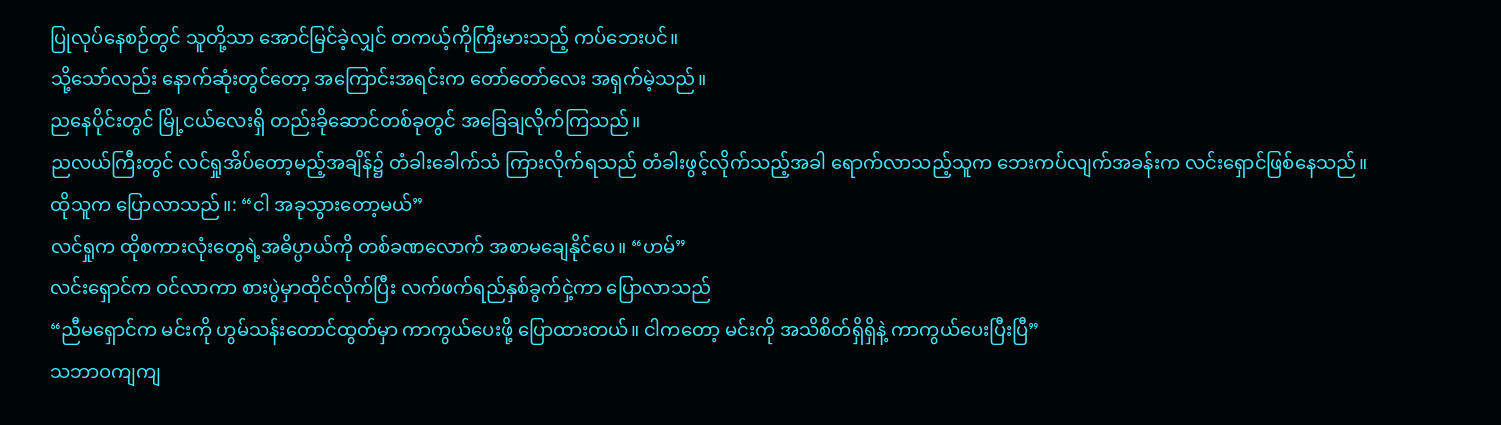ပြုလုပ်နေစဉ်တွင် သူတို့သာ အောင်မြင်ခဲ့လျှင် တကယ့်ကိုကြီးမားသည့် ကပ်ဘေးပင်။
သို့သော်လည်း နောက်ဆုံးတွင်တော့ အကြောင်းအရင်းက တော်တော်လေး အရှက်မဲ့သည်။
ညနေပိုင်းတွင် မြို့ငယ်လေးရှိ တည်းခိုဆောင်တစ်ခုတွင် အခြေချလိုက်ကြသည်။
ညလယ်ကြီးတွင် လင်ရှုအိပ်တော့မည့်အချိန်၌ တံခါးခေါက်သံ ကြားလိုက်ရသည် တံခါးဖွင့်လိုက်သည့်အခါ ရောက်လာသည့်သူက ဘေးကပ်လျက်အခန်းက လင်းရှောင်ဖြစ်နေသည်။
ထိုသူက ပြောလာသည်။: “ငါ အခုသွားတော့မယ်”
လင်ရှုက ထိုစကားလုံးတွေရဲ့အဓိပ္ပာယ်ကို တစ်ခဏလောက် အစာမချေနိုင်ပေ။ “ဟမ်”
လင်းရှောင်က ဝင်လာကာ စားပွဲမှာထိုင်လိုက်ပြီး လက်ဖက်ရည်နှစ်ခွက်ငှဲ့ကာ ပြောလာသည်
“ညီမရှောင်က မင်းကို ဟွမ်သန်းတောင်ထွတ်မှာ ကာကွယ်ပေးဖို့ ပြောထားတယ်။ ငါကတော့ မင်းကို အသိစိတ်ရှိရှိနဲ့ ကာကွယ်ပေးပြီးပြီ”
သဘာဝကျကျ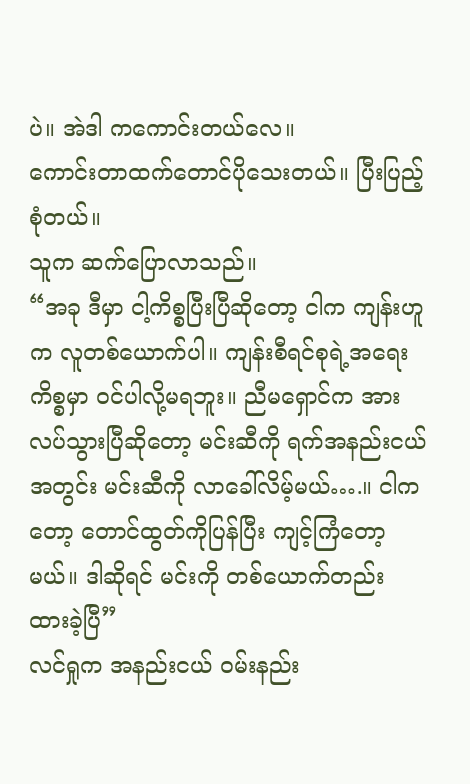ပဲ။ အဲဒါ ကကောင်းတယ်လေ။
ကောင်းတာထက်တောင်ပိုသေးတယ်။ ပြီးပြည့်စုံတယ်။
သူက ဆက်ပြောလာသည်။
“အခု ဒီမှာ ငါ့ကိစ္စပြီးပြီဆိုတော့ ငါက ကျန်းဟူက လူတစ်ယောက်ပါ။ ကျန်းစီရင်စုရဲ့အရေးကိစ္စမှာ ဝင်ပါလို့မရဘူး။ ညီမရှောင်က အားလပ်သွားပြီဆိုတော့ မင်းဆီကို ရက်အနည်းငယ်အတွင်း မင်းဆီကို လာခေါ်လိမ့်မယ်….။ ငါကတော့ တောင်ထွတ်ကိုပြန်ပြီး ကျင့်ကြံတော့မယ်။ ဒါဆိုရင် မင်းကို တစ်ယောက်တည်း ထားခဲ့ပြီ”
လင်ရှုက အနည်းငယ် ဝမ်းနည်း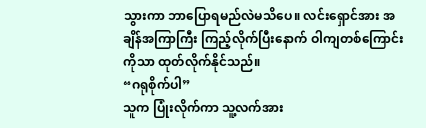သွားကာ ဘာပြောရမည်လဲမသိပေ။ လင်းရှောင်အား အချိန်အကြာကြီး ကြည့်လိုက်ပြီးနောက် ဝါကျတစ်ကြောင်းကိုသာ ထုတ်လိုက်နိုင်သည်။
“ဂရုစိုက်ပါ”
သူက ပြုံးလိုက်ကာ သူ့လက်အား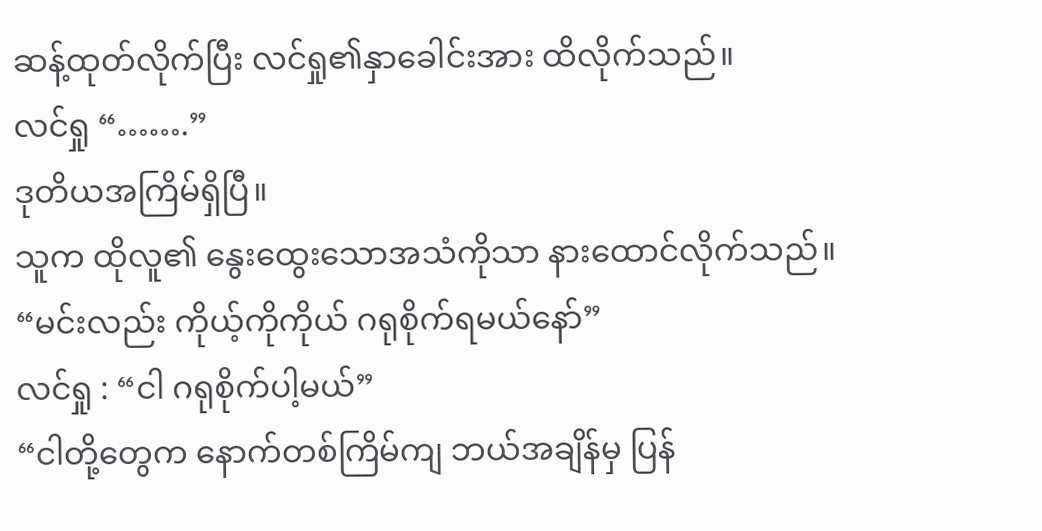ဆန့်ထုတ်လိုက်ပြီး လင်ရှု၏နှာခေါင်းအား ထိလိုက်သည်။
လင်ရှု “…….”
ဒုတိယအကြိမ်ရှိပြီ။
သူက ထိုလူ၏ နွေးထွေးသောအသံကိုသာ နားထောင်လိုက်သည်။
“မင်းလည်း ကိုယ့်ကိုကိုယ် ဂရုစိုက်ရမယ်နော်”
လင်ရှု : “ငါ ဂရုစိုက်ပါ့မယ်”
“ငါတို့တွေက နောက်တစ်ကြိမ်ကျ ဘယ်အချိန်မှ ပြန်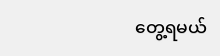တွေ့ရမယ်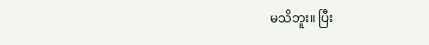မသိဘူး။ ပြီး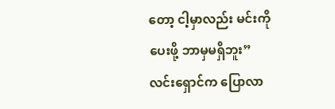တော့ ငါ့မှာလည်း မင်းကိုပေးဖို့ ဘာမှမရှိဘူး”
လင်းရှောင်က ပြောလာ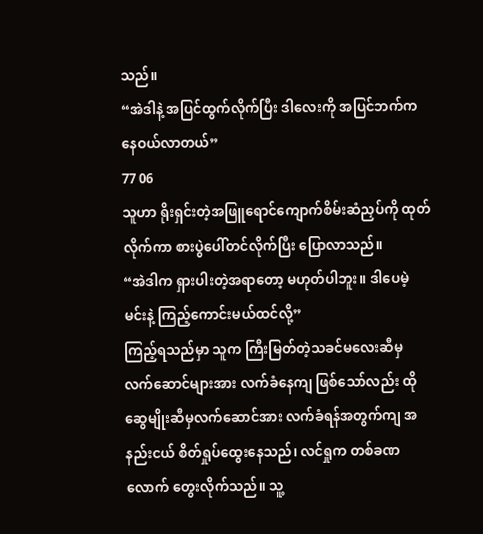သည်။
“အဲဒါနဲ့ အပြင်ထွက်လိုက်ပြီး ဒါလေးကို အပြင်ဘက်ကနေဝယ်လာတယ်”
77 06
သူဟာ ရိုးရှင်းတဲ့အဖြူရောင်ကျောက်စိမ်းဆံညှပ်ကို ထုတ်လိုက်ကာ စားပွဲပေါ်တင်လိုက်ပြီး ပြောလာသည်။
“အဲဒါက ရှားပါးတဲ့အရာတော့ မဟုတ်ပါဘူး။ ဒါပေမဲ့ မင်းနဲ့ ကြည့်ကောင်းမယ်ထင်လို့”
ကြည့်ရသည်မှာ သူက ကြီးမြတ်တဲ့သခင်မလေးဆီမှ လက်ဆောင်များအား လက်ခံနေကျ ဖြစ်သော်လည်း ထိုဆွေမျိုးဆီမှလက်ဆောင်အား လက်ခံရန်အတွက်ကျ အနည်းငယ် စိတ်ရှုပ်ထွေးနေသည်၊ လင်ရှုက တစ်ခဏလောက် တွေးလိုက်သည်။ သူ့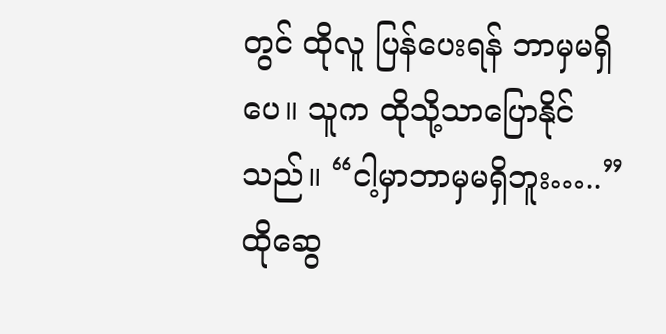တွင် ထိုလူ ပြန်ပေးရန် ဘာမှမရှိပေ။ သူက ထိုသို့သာပြောနိုင်သည်။ “ငါ့မှာဘာမှမရှိဘူး…..”
ထိုဆွေ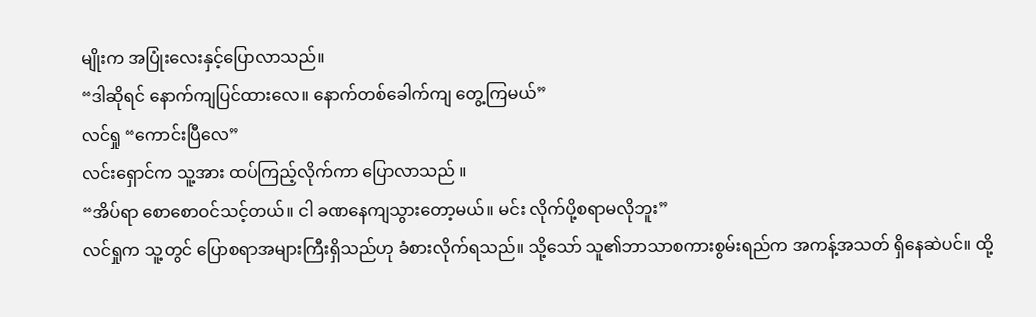မျိုးက အပြုံးလေးနှင့်ပြောလာသည်။
“ဒါဆိုရင် နောက်ကျပြင်ထားလေ။ နောက်တစ်ခေါက်ကျ တွေ့ကြမယ်”
လင်ရှု “ကောင်းပြီလေ”
လင်းရှောင်က သူ့အား ထပ်ကြည့်လိုက်ကာ ပြောလာသည် ။
“အိပ်ရာ စောစောဝင်သင့်တယ်။ ငါ ခဏနေကျသွားတော့မယ်။ မင်း လိုက်ပို့စရာမလိုဘူး”
လင်ရှုက သူ့တွင် ပြောစရာအများကြီးရှိသည်ဟု ခံစားလိုက်ရသည်။ သို့သော် သူ၏ဘာသာစကားစွမ်းရည်က အကန့်အသတ် ရှိနေဆဲပင်။ ထို့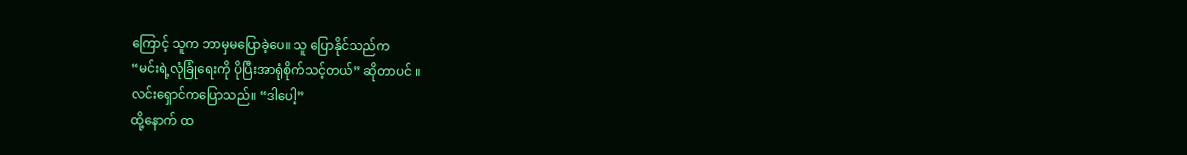ကြောင့် သူက ဘာမှမပြောခဲ့ပေ။ သူ ပြောနိုင်သည်က
“မင်းရဲ့လုံခြုံရေးကို ပိုပြီးအာရုံစိုက်သင့်တယ်” ဆိုတာပင် ။
လင်းရှောင်ကပြောသည်။ “ဒါပေါ့”
ထို့နောက် ထ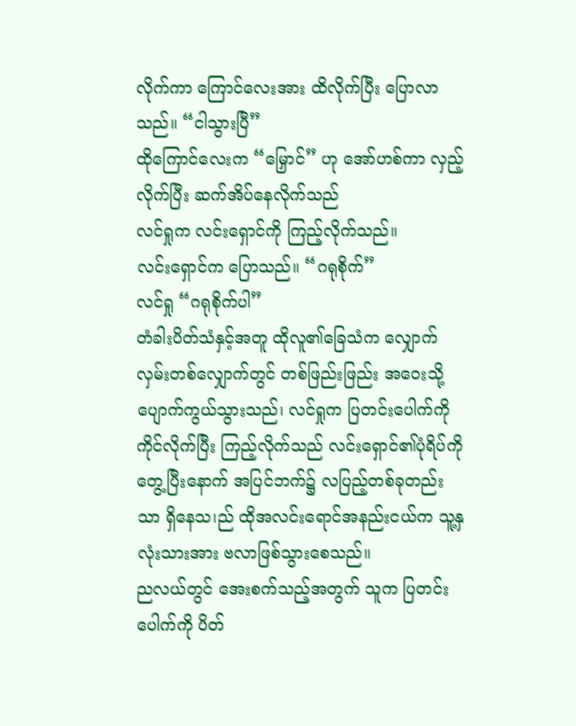လိုက်ကာ ကြောင်လေးအား ထိလိုက်ပြီး ပြောလာသည်။ “ငါသွားပြီ”
ထိုကြောင်လေးက “မြှောင်” ဟု အော်ဟစ်ကာ လှည့်လိုက်ပြီး ဆက်အိပ်နေလိုက်သည်
လင်ရှုက လင်းရှောင်ကို ကြည့်လိုက်သည်။
လင်းရှောင်က ပြောသည်။ “ဂရုစိုက်”
လင်ရှု “ဂရုစိုက်ပါ”
တံခါးပိတ်သံနှင့်အတူ ထိုလူ၏ခြေသံက လျှောက်လှမ်းတစ်လျှောက်တွင် တစ်ဖြည်းဖြည်း အဝေးသို့ ပျောက်ကွယ်သွားသည်၊ လင်ရှုက ပြတင်းပေါက်ကိုကိုင်လိုက်ပြီး ကြည့်လိုက်သည် လင်းရှောင်၏ပုံရိပ်ကို တွေ့ပြီးနောက် အပြင်ဘက်၌ လပြည့်တစ်ခုတည်းသာ ရှိနေသ၊ည် ထိုအလင်းရောင်အနည်းငယ်က သူ့နှလုံးသားအား ဗလာဖြစ်သွားစေသည်။
ညလယ်တွင် အေးစက်သည့်အတွက် သူက ပြတင်းပေါက်ကို ပိတ်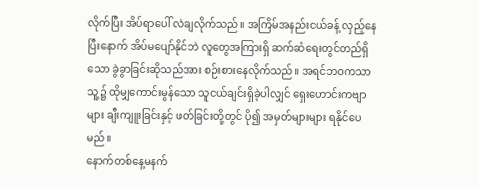လိုက်ပြီး အိပ်ရာပေါ် လဲချလိုက်သည်။ အကြိမ်အနည်းငယ်ခန့် လှည့်နေပြီးနောက် အိပ်မပျော်နိုင်ဘဲ လူတွေအကြားရှိ ဆက်ဆံရေးတွင်တည်ရှိသော ခွဲခွာခြင်းဆိုသည်အား စဉ်းစားနေလိုက်သည်။ အရင်ဘဝကသာ သူ့၌ ထိုမျှကောင်းမွန်သော သူငယ်ချင်းရှိခဲ့ပါလျှင် ရှေးဟောင်းကဗျာများ ချီးကျူးခြင်းနှင့် ဖတ်ခြင်းတို့တွင် ပို၍ အမှတ်များများ ရနိုင်ပေမည်။
နောက်တစ်နေ့မနက်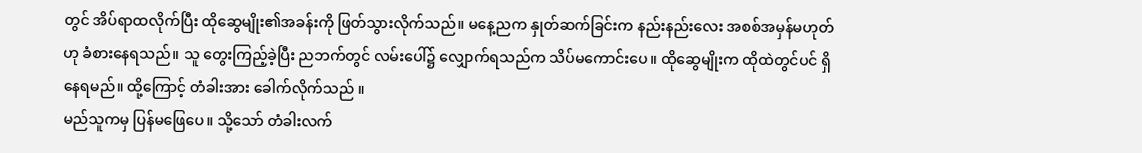တွင် အိပ်ရာထလိုက်ပြီး ထိုဆွေမျိုး၏အခန်းကို ဖြတ်သွားလိုက်သည်။ မနေ့ညက နှုတ်ဆက်ခြင်းက နည်းနည်းလေး အစစ်အမှန်မဟုတ်ဟု ခံစားနေရသည်။ သူ တွေးကြည့်ခဲ့ပြီး ညဘက်တွင် လမ်းပေါ်၌ လျှောက်ရသည်က သိပ်မကောင်းပေ။ ထိုဆွေမျိုးက ထိုထဲတွင်ပင် ရှိနေရမည်။ ထို့ကြောင့် တံခါးအား ခေါက်လိုက်သည် ။
မည်သူကမှ ပြန်မဖြေပေ။ သို့သော် တံခါးလက်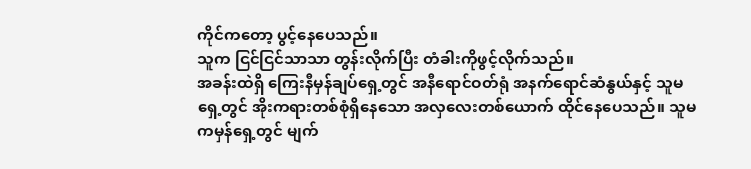ကိုင်ကတော့ ပွင့်နေပေသည်။
သူက ငြင်ငြင်သာသာ တွန်းလိုက်ပြီး တံခါးကိုဖွင့်လိုက်သည်။
အခန်းထဲရှိ ကြေးနီမှန်ချပ်ရှေ့တွင် အနီရောင်ဝတ်ရုံ အနက်ရောင်ဆံနွယ်နှင့် သူမရှေ့တွင် အိုးကရားတစ်စုံရှိနေသော အလှလေးတစ်ယောက် ထိုင်နေပေသည်။ သူမကမှန်ရှေ့တွင် မျက်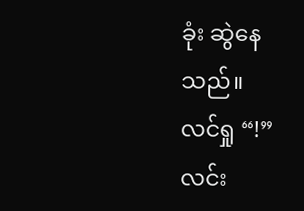ခုံး ဆွဲနေသည်။
လင်ရှု “!”
လင်း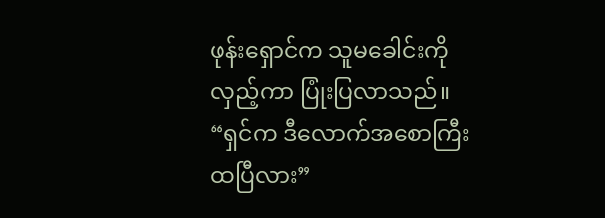ဖုန်းရှောင်က သူမခေါင်းကိုလှည့်ကာ ပြုံးပြလာသည်။ “ရှင်က ဒီလောက်အစောကြီး ထပြီလား”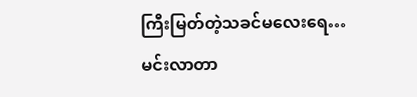ကြီးမြတ်တဲ့သခင်မလေးရေ… မင်းလာတာ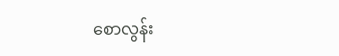စောလွန်း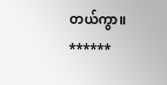တယ်ကွာ။
******